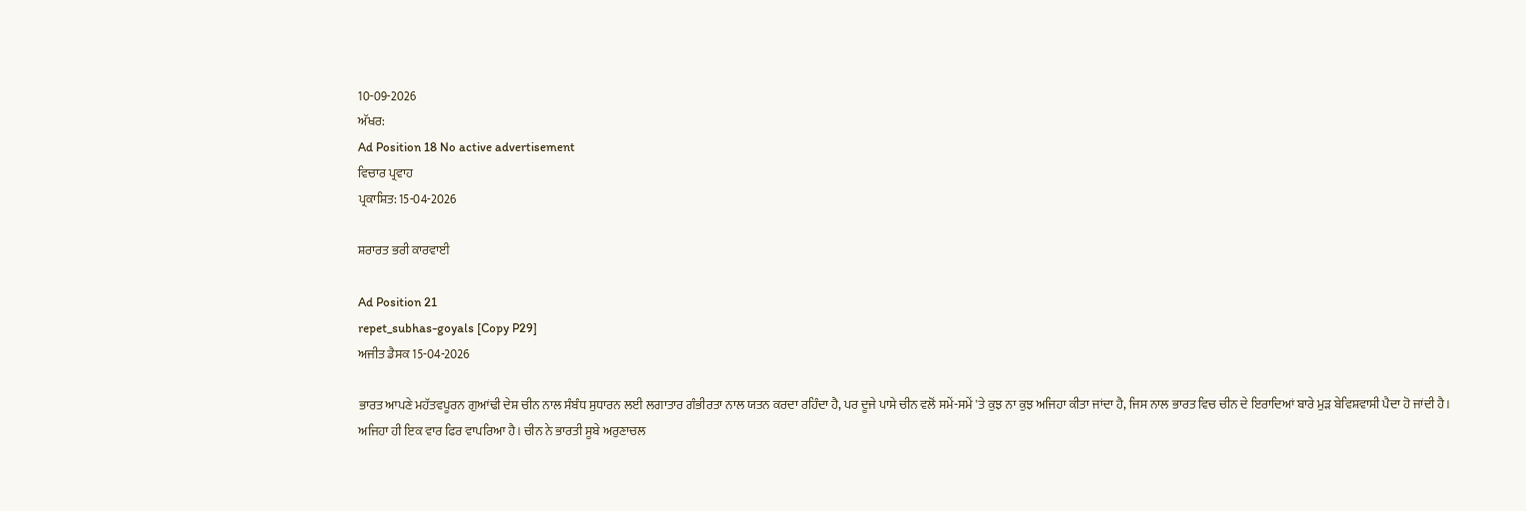10-09-2026
ਅੱਖਰ:
Ad Position 18 No active advertisement
ਵਿਚਾਰ ਪ੍ਰਵਾਹ
ਪ੍ਰਕਾਸ਼ਿਤ: 15-04-2026

ਸ਼ਰਾਰਤ ਭਰੀ ਕਾਰਵਾਈ

Ad Position 21
repet_subhas-goyals [Copy P29]
ਅਜੀਤ ਡੈਸਕ 15-04-2026

ਭਾਰਤ ਆਪਣੇ ਮਹੱਤਵਪੂਰਨ ਗੁਆਂਢੀ ਦੇਸ਼ ਚੀਨ ਨਾਲ ਸੰਬੰਧ ਸੁਧਾਰਨ ਲਈ ਲਗਾਤਾਰ ਗੰਭੀਰਤਾ ਨਾਲ ਯਤਨ ਕਰਦਾ ਰਹਿੰਦਾ ਹੈ, ਪਰ ਦੂਜੇ ਪਾਸੇ ਚੀਨ ਵਲੋਂ ਸਮੇਂ-ਸਮੇਂ 'ਤੇ ਕੁਝ ਨਾ ਕੁਝ ਅਜਿਹਾ ਕੀਤਾ ਜਾਂਦਾ ਹੈ, ਜਿਸ ਨਾਲ ਭਾਰਤ ਵਿਚ ਚੀਨ ਦੇ ਇਰਾਦਿਆਂ ਬਾਰੇ ਮੁੜ ਬੇਵਿਸ਼ਵਾਸੀ ਪੈਦਾ ਹੋ ਜਾਂਦੀ ਹੈ।
ਅਜਿਹਾ ਹੀ ਇਕ ਵਾਰ ਫਿਰ ਵਾਪਰਿਆ ਹੈ। ਚੀਨ ਨੇ ਭਾਰਤੀ ਸੂਬੇ ਅਰੁਣਾਚਲ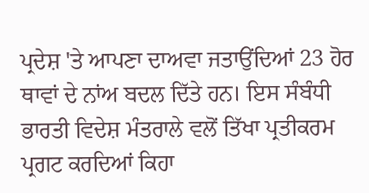ਪ੍ਰਦੇਸ਼ 'ਤੇ ਆਪਣਾ ਦਾਅਵਾ ਜਤਾਉਂਦਿਆਂ 23 ਹੋਰ ਥਾਵਾਂ ਦੇ ਨਾਂਅ ਬਦਲ ਦਿੱਤੇ ਹਨ। ਇਸ ਸੰਬੰਧੀ ਭਾਰਤੀ ਵਿਦੇਸ਼ ਮੰਤਰਾਲੇ ਵਲੋਂ ਤਿੱਖਾ ਪ੍ਰਤੀਕਰਮ ਪ੍ਰਗਟ ਕਰਦਿਆਂ ਕਿਹਾ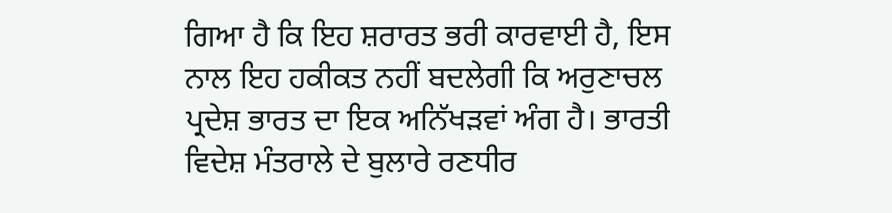ਗਿਆ ਹੈ ਕਿ ਇਹ ਸ਼ਰਾਰਤ ਭਰੀ ਕਾਰਵਾਈ ਹੈ, ਇਸ ਨਾਲ ਇਹ ਹਕੀਕਤ ਨਹੀਂ ਬਦਲੇਗੀ ਕਿ ਅਰੁਣਾਚਲ ਪ੍ਰਦੇਸ਼ ਭਾਰਤ ਦਾ ਇਕ ਅਨਿੱਖੜਵਾਂ ਅੰਗ ਹੈ। ਭਾਰਤੀ ਵਿਦੇਸ਼ ਮੰਤਰਾਲੇ ਦੇ ਬੁਲਾਰੇ ਰਣਧੀਰ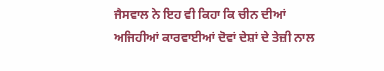ਜੈਸਵਾਲ ਨੇ ਇਹ ਵੀ ਕਿਹਾ ਕਿ ਚੀਨ ਦੀਆਂ ਅਜਿਹੀਆਂ ਕਾਰਵਾਈਆਂ ਦੋਵਾਂ ਦੇਸ਼ਾਂ ਦੇ ਤੇਜ਼ੀ ਨਾਲ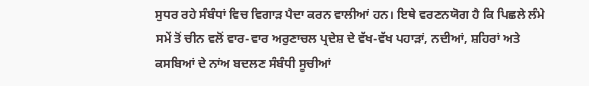ਸੁਧਰ ਰਹੇ ਸੰਬੰਧਾਂ ਵਿਚ ਵਿਗਾੜ ਪੈਦਾ ਕਰਨ ਵਾਲੀਆਂ ਹਨ। ਇਥੇ ਵਰਣਨਯੋਗ ਹੈ ਕਿ ਪਿਛਲੇ ਲੰਮੇ ਸਮੇਂ ਤੋਂ ਚੀਨ ਵਲੋਂ ਵਾਰ-ਵਾਰ ਅਰੁਣਾਚਲ ਪ੍ਰਦੇਸ਼ ਦੇ ਵੱਖ-ਵੱਖ ਪਹਾੜਾਂ, ਨਦੀਆਂ, ਸ਼ਹਿਰਾਂ ਅਤੇ ਕਸਬਿਆਂ ਦੇ ਨਾਂਅ ਬਦਲਣ ਸੰਬੰਧੀ ਸੂਚੀਆਂ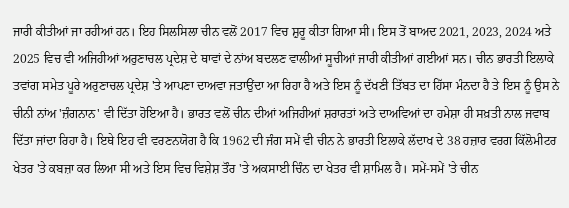ਜਾਰੀ ਕੀਤੀਆਂ ਜਾ ਰਹੀਆਂ ਹਨ। ਇਹ ਸਿਲਸਿਲਾ ਚੀਨ ਵਲੋਂ 2017 ਵਿਚ ਸ਼ੁਰੂ ਕੀਤਾ ਗਿਆ ਸੀ। ਇਸ ਤੋਂ ਬਾਅਦ 2021, 2023, 2024 ਅਤੇ 2025 ਵਿਚ ਵੀ ਅਜਿਹੀਆਂ ਅਰੁਣਾਚਲ ਪ੍ਰਦੇਸ਼ ਦੇ ਥਾਵਾਂ ਦੇ ਨਾਂਅ ਬਦਲਣ ਵਾਲੀਆਂ ਸੂਚੀਆਂ ਜਾਰੀ ਕੀਤੀਆਂ ਗਈਆਂ ਸਨ। ਚੀਨ ਭਾਰਤੀ ਇਲਾਕੇ ਤਵਾਂਗ ਸਮੇਤ ਪੂਰੇ ਅਰੁਣਾਚਲ ਪ੍ਰਦੇਸ਼ 'ਤੇ ਆਪਣਾ ਦਾਅਵਾ ਜਤਾਉਂਦਾ ਆ ਰਿਹਾ ਹੈ ਅਤੇ ਇਸ ਨੂੰ ਦੱਖਣੀ ਤਿੱਬਤ ਦਾ ਹਿੱਸਾ ਮੰਨਦਾ ਹੈ ਤੇ ਇਸ ਨੂੰ ਉਸ ਨੇ ਚੀਨੀ ਨਾਂਅ 'ਜ਼ੰਗਨਾਨ' ਵੀ ਦਿੱਤਾ ਹੋਇਆ ਹੈ। ਭਾਰਤ ਵਲੋਂ ਚੀਨ ਦੀਆਂ ਅਜਿਹੀਆਂ ਸ਼ਰਾਰਤਾਂ ਅਤੇ ਦਾਅਵਿਆਂ ਦਾ ਹਮੇਸ਼ਾ ਹੀ ਸਖ਼ਤੀ ਨਾਲ ਜਵਾਬ ਦਿੱਤਾ ਜਾਂਦਾ ਰਿਹਾ ਹੈ। ਇਥੇ ਇਹ ਵੀ ਵਰਣਨਯੋਗ ਹੈ ਕਿ 1962 ਦੀ ਜੰਗ ਸਮੇਂ ਵੀ ਚੀਨ ਨੇ ਭਾਰਤੀ ਇਲਾਕੇ ਲੱਦਾਖ ਦੇ 38 ਹਜ਼ਾਰ ਵਰਗ ਕਿੱਲੋਮੀਟਰ ਖੇਤਰ 'ਤੇ ਕਬਜ਼ਾ ਕਰ ਲਿਆ ਸੀ ਅਤੇ ਇਸ ਵਿਚ ਵਿਸ਼ੇਸ਼ ਤੌਰ 'ਤੇ ਅਕਸਾਈ ਚਿੰਨ ਦਾ ਖੇਤਰ ਵੀ ਸ਼ਾਮਿਲ ਹੈ। ਸਮੇਂ-ਸਮੇਂ 'ਤੇ ਚੀਨ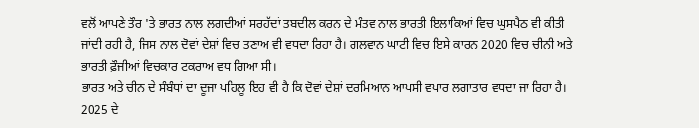ਵਲੋਂ ਆਪਣੇ ਤੌਰ 'ਤੇ ਭਾਰਤ ਨਾਲ ਲਗਦੀਆਂ ਸਰਹੱਦਾਂ ਤਬਦੀਲ ਕਰਨ ਦੇ ਮੰਤਵ ਨਾਲ ਭਾਰਤੀ ਇਲਾਕਿਆਂ ਵਿਚ ਘੁਸਪੈਠ ਵੀ ਕੀਤੀ ਜਾਂਦੀ ਰਹੀ ਹੈ, ਜਿਸ ਨਾਲ ਦੋਵਾਂ ਦੇਸ਼ਾਂ ਵਿਚ ਤਣਾਅ ਵੀ ਵਧਦਾ ਰਿਹਾ ਹੈ। ਗਲਵਾਨ ਘਾਟੀ ਵਿਚ ਇਸੇ ਕਾਰਨ 2020 ਵਿਚ ਚੀਨੀ ਅਤੇ ਭਾਰਤੀ ਫ਼ੌਜੀਆਂ ਵਿਚਕਾਰ ਟਕਰਾਅ ਵਧ ਗਿਆ ਸੀ।
ਭਾਰਤ ਅਤੇ ਚੀਨ ਦੇ ਸੰਬੰਧਾਂ ਦਾ ਦੂਜਾ ਪਹਿਲੂ ਇਹ ਵੀ ਹੈ ਕਿ ਦੋਵਾਂ ਦੇਸ਼ਾਂ ਦਰਮਿਆਨ ਆਪਸੀ ਵਪਾਰ ਲਗਾਤਾਰ ਵਧਦਾ ਜਾ ਰਿਹਾ ਹੈ। 2025 ਦੇ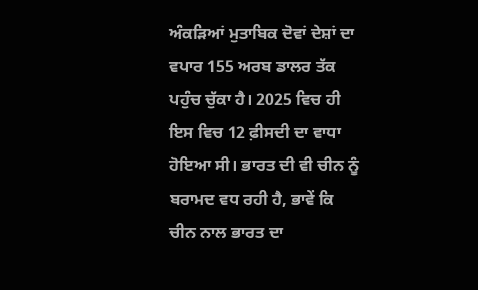ਅੰਕੜਿਆਂ ਮੁਤਾਬਿਕ ਦੋਵਾਂ ਦੇਸ਼ਾਂ ਦਾ ਵਪਾਰ 155 ਅਰਬ ਡਾਲਰ ਤੱਕ ਪਹੁੰਚ ਚੁੱਕਾ ਹੈ। 2025 ਵਿਚ ਹੀ ਇਸ ਵਿਚ 12 ਫ਼ੀਸਦੀ ਦਾ ਵਾਧਾ ਹੋਇਆ ਸੀ। ਭਾਰਤ ਦੀ ਵੀ ਚੀਨ ਨੂੰ ਬਰਾਮਦ ਵਧ ਰਹੀ ਹੈ, ਭਾਵੇਂ ਕਿ ਚੀਨ ਨਾਲ ਭਾਰਤ ਦਾ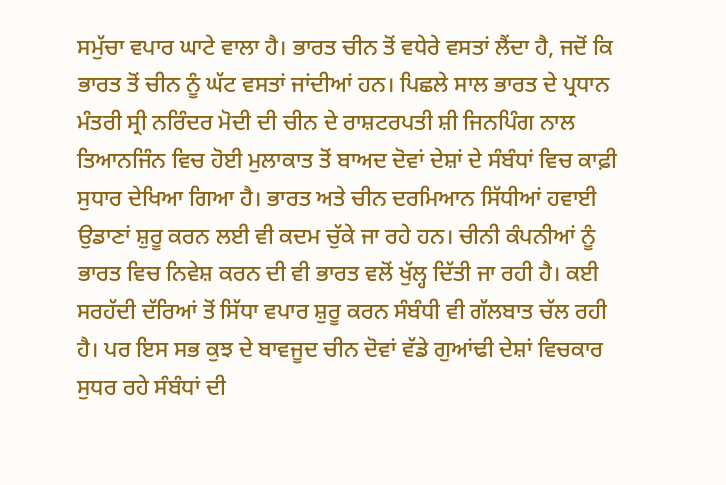ਸਮੁੱਚਾ ਵਪਾਰ ਘਾਟੇ ਵਾਲਾ ਹੈ। ਭਾਰਤ ਚੀਨ ਤੋਂ ਵਧੇਰੇ ਵਸਤਾਂ ਲੈਂਦਾ ਹੈ, ਜਦੋਂ ਕਿ ਭਾਰਤ ਤੋਂ ਚੀਨ ਨੂੰ ਘੱਟ ਵਸਤਾਂ ਜਾਂਦੀਆਂ ਹਨ। ਪਿਛਲੇ ਸਾਲ ਭਾਰਤ ਦੇ ਪ੍ਰਧਾਨ ਮੰਤਰੀ ਸ੍ਰੀ ਨਰਿੰਦਰ ਮੋਦੀ ਦੀ ਚੀਨ ਦੇ ਰਾਸ਼ਟਰਪਤੀ ਸ਼ੀ ਜਿਨਪਿੰਗ ਨਾਲ ਤਿਆਨਜਿੰਨ ਵਿਚ ਹੋਈ ਮੁਲਾਕਾਤ ਤੋਂ ਬਾਅਦ ਦੋਵਾਂ ਦੇਸ਼ਾਂ ਦੇ ਸੰਬੰਧਾਂ ਵਿਚ ਕਾਫ਼ੀ ਸੁਧਾਰ ਦੇਖਿਆ ਗਿਆ ਹੈ। ਭਾਰਤ ਅਤੇ ਚੀਨ ਦਰਮਿਆਨ ਸਿੱਧੀਆਂ ਹਵਾਈ ਉਡਾਣਾਂ ਸ਼ੁਰੂ ਕਰਨ ਲਈ ਵੀ ਕਦਮ ਚੁੱਕੇ ਜਾ ਰਹੇ ਹਨ। ਚੀਨੀ ਕੰਪਨੀਆਂ ਨੂੰ ਭਾਰਤ ਵਿਚ ਨਿਵੇਸ਼ ਕਰਨ ਦੀ ਵੀ ਭਾਰਤ ਵਲੋਂ ਖੁੱਲ੍ਹ ਦਿੱਤੀ ਜਾ ਰਹੀ ਹੈ। ਕਈ ਸਰਹੱਦੀ ਦੱਰਿਆਂ ਤੋਂ ਸਿੱਧਾ ਵਪਾਰ ਸ਼ੁਰੂ ਕਰਨ ਸੰਬੰਧੀ ਵੀ ਗੱਲਬਾਤ ਚੱਲ ਰਹੀ ਹੈ। ਪਰ ਇਸ ਸਭ ਕੁਝ ਦੇ ਬਾਵਜੂਦ ਚੀਨ ਦੋਵਾਂ ਵੱਡੇ ਗੁਆਂਢੀ ਦੇਸ਼ਾਂ ਵਿਚਕਾਰ ਸੁਧਰ ਰਹੇ ਸੰਬੰਧਾਂ ਦੀ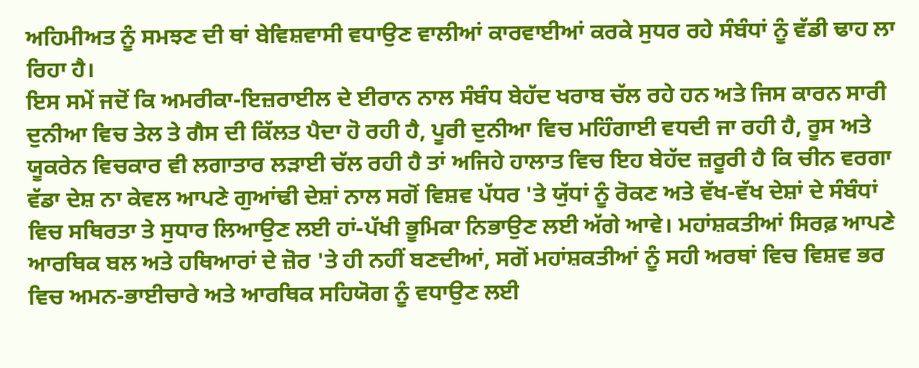ਅਹਿਮੀਅਤ ਨੂੰ ਸਮਝਣ ਦੀ ਥਾਂ ਬੇਵਿਸ਼ਵਾਸੀ ਵਧਾਉਣ ਵਾਲੀਆਂ ਕਾਰਵਾਈਆਂ ਕਰਕੇ ਸੁਧਰ ਰਹੇ ਸੰਬੰਧਾਂ ਨੂੰ ਵੱਡੀ ਢਾਹ ਲਾ ਰਿਹਾ ਹੈ।
ਇਸ ਸਮੇਂ ਜਦੋਂ ਕਿ ਅਮਰੀਕਾ-ਇਜ਼ਰਾਈਲ ਦੇ ਈਰਾਨ ਨਾਲ ਸੰਬੰਧ ਬੇਹੱਦ ਖਰਾਬ ਚੱਲ ਰਹੇ ਹਨ ਅਤੇ ਜਿਸ ਕਾਰਨ ਸਾਰੀ ਦੁਨੀਆ ਵਿਚ ਤੇਲ ਤੇ ਗੈਸ ਦੀ ਕਿੱਲਤ ਪੈਦਾ ਹੋ ਰਹੀ ਹੈ, ਪੂਰੀ ਦੁਨੀਆ ਵਿਚ ਮਹਿੰਗਾਈ ਵਧਦੀ ਜਾ ਰਹੀ ਹੈ, ਰੂਸ ਅਤੇ ਯੂਕਰੇਨ ਵਿਚਕਾਰ ਵੀ ਲਗਾਤਾਰ ਲੜਾਈ ਚੱਲ ਰਹੀ ਹੈ ਤਾਂ ਅਜਿਹੇ ਹਾਲਾਤ ਵਿਚ ਇਹ ਬੇਹੱਦ ਜ਼ਰੂਰੀ ਹੈ ਕਿ ਚੀਨ ਵਰਗਾ ਵੱਡਾ ਦੇਸ਼ ਨਾ ਕੇਵਲ ਆਪਣੇ ਗੁਆਂਢੀ ਦੇਸ਼ਾਂ ਨਾਲ ਸਗੋਂ ਵਿਸ਼ਵ ਪੱਧਰ 'ਤੇ ਯੁੱਧਾਂ ਨੂੰ ਰੋਕਣ ਅਤੇ ਵੱਖ-ਵੱਖ ਦੇਸ਼ਾਂ ਦੇ ਸੰਬੰਧਾਂ ਵਿਚ ਸਥਿਰਤਾ ਤੇ ਸੁਧਾਰ ਲਿਆਉਣ ਲਈ ਹਾਂ-ਪੱਖੀ ਭੂਮਿਕਾ ਨਿਭਾਉਣ ਲਈ ਅੱਗੇ ਆਵੇ। ਮਹਾਂਸ਼ਕਤੀਆਂ ਸਿਰਫ਼ ਆਪਣੇ ਆਰਥਿਕ ਬਲ ਅਤੇ ਹਥਿਆਰਾਂ ਦੇ ਜ਼ੋਰ 'ਤੇ ਹੀ ਨਹੀਂ ਬਣਦੀਆਂ, ਸਗੋਂ ਮਹਾਂਸ਼ਕਤੀਆਂ ਨੂੰ ਸਹੀ ਅਰਥਾਂ ਵਿਚ ਵਿਸ਼ਵ ਭਰ ਵਿਚ ਅਮਨ-ਭਾਈਚਾਰੇ ਅਤੇ ਆਰਥਿਕ ਸਹਿਯੋਗ ਨੂੰ ਵਧਾਉਣ ਲਈ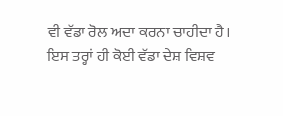ਵੀ ਵੱਡਾ ਰੋਲ ਅਦਾ ਕਰਨਾ ਚਾਹੀਦਾ ਹੈ। ਇਸ ਤਰ੍ਹਾਂ ਹੀ ਕੋਈ ਵੱਡਾ ਦੇਸ਼ ਵਿਸ਼ਵ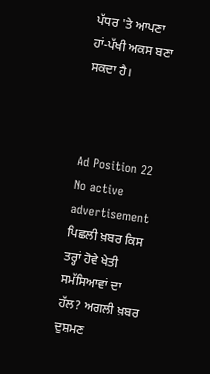ਪੱਧਰ 'ਤੇ ਆਪਣਾ ਹਾਂ-ਪੱਖੀ ਅਕਸ ਬਣਾ ਸਕਦਾ ਹੈ।



Ad Position 22
No active advertisement
ਪਿਛਲੀ ਖ਼ਬਰ ਕਿਸ ਤਰ੍ਹਾਂ ਹੋਵੇ ਖੇਤੀ ਸਮੱਸਿਆਵਾਂ ਦਾ ਹੱਲ? ਅਗਲੀ ਖ਼ਬਰ ਦੁਸ਼ਮਣ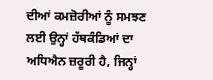ਦੀਆਂ ਕਮਜ਼ੋਰੀਆਂ ਨੂੰ ਸਮਝਣ ਲਈ ਉਨ੍ਹਾਂ ਹੱਥਕੰਡਿਆਂ ਦਾ ਅਧਿਐਨ ਜ਼ਰੂਰੀ ਹੈ, ਜਿਨ੍ਹਾਂ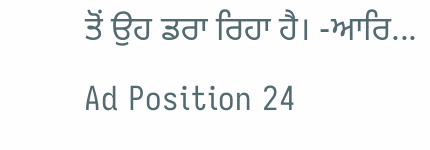ਤੋਂ ਉਹ ਡਰਾ ਰਿਹਾ ਹੈ। -ਆਰਿ...
Ad Position 24